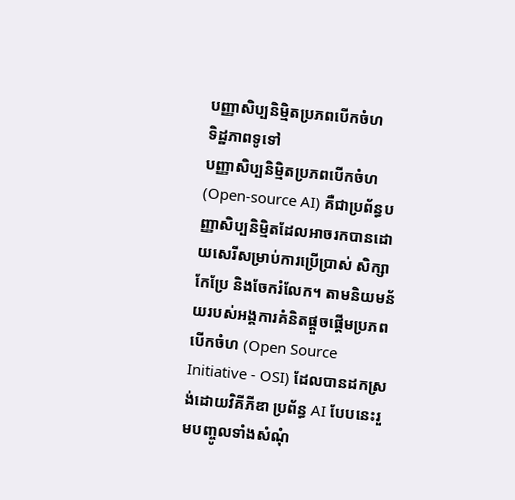បញ្ញាសិប្បនិម្មិតប្រភពបើកចំហ
ទិដ្ឋភាពទូទៅ
បញ្ញាសិប្បនិម្មិតប្រភពបើកចំហ (Open-source AI) គឺជាប្រព័ន្ធបញ្ញាសិប្បនិម្មិតដែលអាចរកបានដោយសេរីសម្រាប់ការប្រើប្រាស់ សិក្សា កែប្រែ និងចែករំលែក។ តាមនិយមន័យរបស់អង្គការគំនិតផ្តួចផ្តើមប្រភពបើកចំហ (Open Source Initiative - OSI) ដែលបានដកស្រង់ដោយវិគីភីឌា ប្រព័ន្ធ AI បែបនេះរួមបញ្ចូលទាំងសំណុំ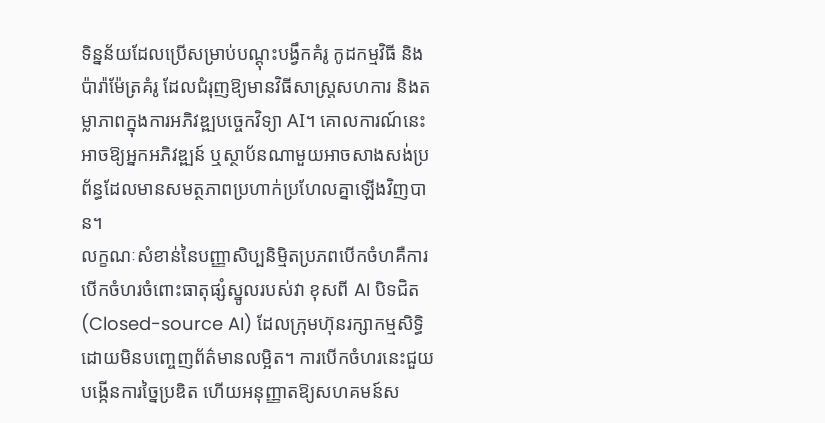ទិន្នន័យដែលប្រើសម្រាប់បណ្តុះបង្វឹកគំរូ កូដកម្មវិធី និងប៉ារ៉ាម៉ែត្រគំរូ ដែលជំរុញឱ្យមានវិធីសាស្រ្តសហការ និងតម្លាភាពក្នុងការអភិវឌ្ឍបច្ចេកវិទ្យា AI។ គោលការណ៍នេះអាចឱ្យអ្នកអភិវឌ្ឍន៍ ឬស្ថាប័នណាមួយអាចសាងសង់ប្រព័ន្ធដែលមានសមត្ថភាពប្រហាក់ប្រហែលគ្នាឡើងវិញបាន។
លក្ខណៈសំខាន់នៃបញ្ញាសិប្បនិម្មិតប្រភពបើកចំហគឺការបើកចំហរចំពោះធាតុផ្សំស្នូលរបស់វា ខុសពី AI បិទជិត (Closed-source AI) ដែលក្រុមហ៊ុនរក្សាកម្មសិទ្ធិដោយមិនបញ្ចេញព័ត៌មានលម្អិត។ ការបើកចំហរនេះជួយបង្កើនការច្នៃប្រឌិត ហើយអនុញ្ញាតឱ្យសហគមន៍ស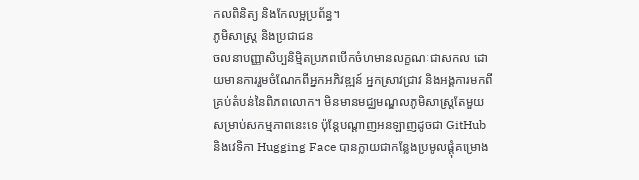កលពិនិត្យ និងកែលម្អប្រព័ន្ធ។
ភូមិសាស្ត្រ និងប្រជាជន
ចលនាបញ្ញាសិប្បនិម្មិតប្រភពបើកចំហមានលក្ខណៈជាសកល ដោយមានការរួមចំណែកពីអ្នកអភិវឌ្ឍន៍ អ្នកស្រាវជ្រាវ និងអង្គការមកពីគ្រប់តំបន់នៃពិភពលោក។ មិនមានមជ្ឈមណ្ឌលភូមិសាស្ត្រតែមួយសម្រាប់សកម្មភាពនេះទេ ប៉ុន្តែបណ្ដាញអនឡាញដូចជា GitHub និងវេទិកា Hugging Face បានក្លាយជាកន្លែងប្រមូលផ្ដុំគម្រោង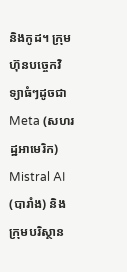និងកូដ។ ក្រុមហ៊ុនបច្ចេកវិទ្យាធំៗដូចជា Meta (សហរដ្ឋអាមេរិក) Mistral AI (បារាំង) និងក្រុមបរិស្ថាន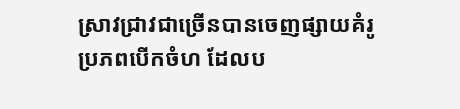ស្រាវជ្រាវជាច្រើនបានចេញផ្សាយគំរូប្រភពបើកចំហ ដែលប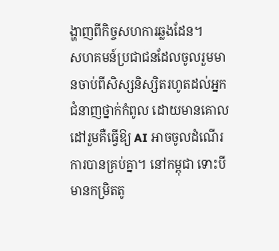ង្ហាញពីកិច្ចសហការឆ្លងដែន។
សហគមន៍ប្រជាជនដែលចូលរួមមានចាប់ពីសិស្សនិស្សិតរហូតដល់អ្នកជំនាញថ្នាក់កំពូល ដោយមានគោលដៅរួមគឺធ្វើឱ្យ AI អាចចូលដំណើរការបានគ្រប់គ្នា។ នៅកម្ពុជា ទោះបីមានកម្រិតតូ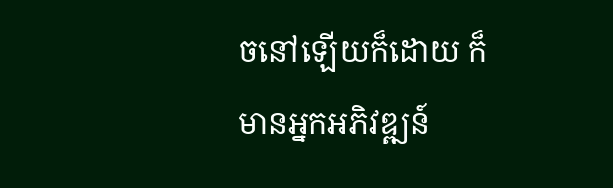ចនៅឡើយក៏ដោយ ក៏មានអ្នកអភិវឌ្ឍន៍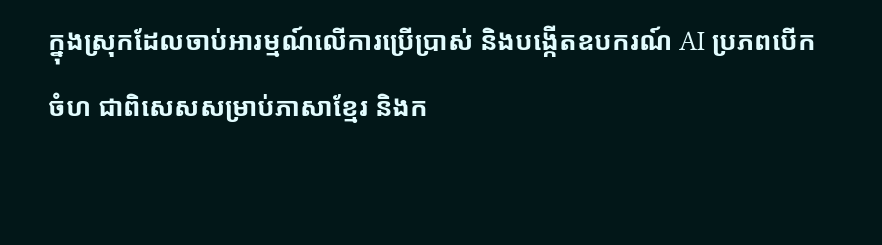ក្នុងស្រុកដែលចាប់អារម្មណ៍លើការប្រើប្រាស់ និងបង្កើតឧបករណ៍ AI ប្រភពបើកចំហ ជាពិសេសសម្រាប់ភាសាខ្មែរ និងក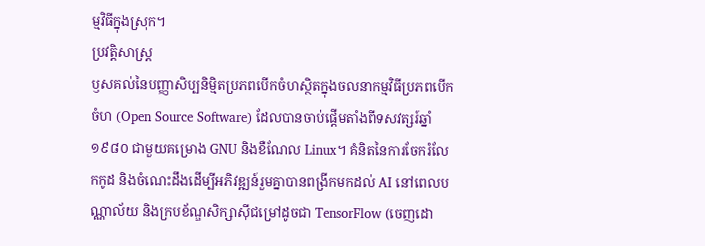ម្មវិធីក្នុងស្រុក។
ប្រវត្តិសាស្ត្រ
ឫសគល់នៃបញ្ញាសិប្បនិម្មិតប្រភពបើកចំហស្ថិតក្នុងចលនាកម្មវិធីប្រភពបើកចំហ (Open Source Software) ដែលបានចាប់ផ្ដើមតាំងពីទសវត្សរ៍ឆ្នាំ ១៩៨០ ជាមួយគម្រោង GNU និងខឺណែល Linux។ គំនិតនៃការចែករំលែកកូដ និងចំណេះដឹងដើម្បីអភិវឌ្ឍន៍រួមគ្នាបានពង្រីកមកដល់ AI នៅពេលបណ្ណាល័យ និងក្របខ័ណ្ឌសិក្សាស៊ីជម្រៅដូចជា TensorFlow (ចេញដោ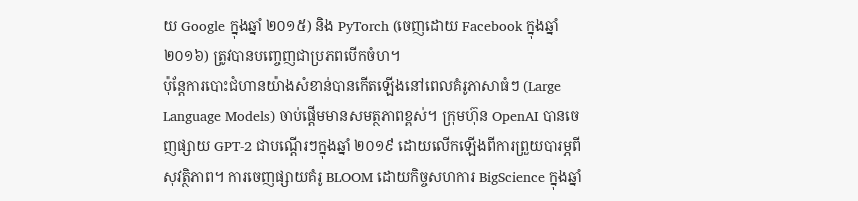យ Google ក្នុងឆ្នាំ ២០១៥) និង PyTorch (ចេញដោយ Facebook ក្នុងឆ្នាំ ២០១៦) ត្រូវបានបញ្ចេញជាប្រភពបើកចំហ។
ប៉ុន្តែការបោះជំហានយ៉ាងសំខាន់បានកើតឡើងនៅពេលគំរូភាសាធំៗ (Large Language Models) ចាប់ផ្ដើមមានសមត្ថភាពខ្ពស់។ ក្រុមហ៊ុន OpenAI បានចេញផ្សាយ GPT-2 ជាបណ្ដើរៗក្នុងឆ្នាំ ២០១៩ ដោយលើកឡើងពីការព្រួយបារម្ភពីសុវត្ថិភាព។ ការចេញផ្សាយគំរូ BLOOM ដោយកិច្ចសហការ BigScience ក្នុងឆ្នាំ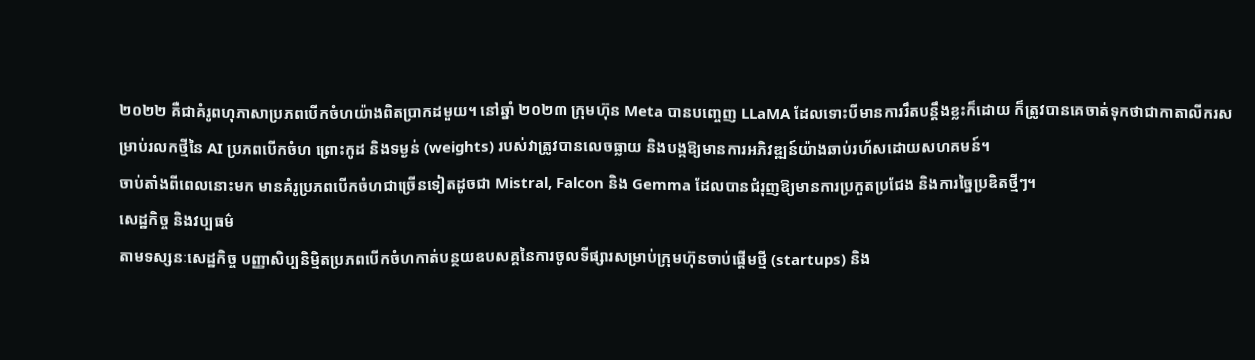២០២២ គឺជាគំរូពហុភាសាប្រភពបើកចំហយ៉ាងពិតប្រាកដមួយ។ នៅឆ្នាំ ២០២៣ ក្រុមហ៊ុន Meta បានបញ្ចេញ LLaMA ដែលទោះបីមានការរឹតបន្តឹងខ្លះក៏ដោយ ក៏ត្រូវបានគេចាត់ទុកថាជាកាតាលីករសម្រាប់រលកថ្មីនៃ AI ប្រភពបើកចំហ ព្រោះកូដ និងទម្ងន់ (weights) របស់វាត្រូវបានលេចធ្លាយ និងបង្កឱ្យមានការអភិវឌ្ឍន៍យ៉ាងឆាប់រហ័សដោយសហគមន៍។
ចាប់តាំងពីពេលនោះមក មានគំរូប្រភពបើកចំហជាច្រើនទៀតដូចជា Mistral, Falcon និង Gemma ដែលបានជំរុញឱ្យមានការប្រកួតប្រជែង និងការច្នៃប្រឌិតថ្មីៗ។
សេដ្ឋកិច្ច និងវប្បធម៌
តាមទស្សនៈសេដ្ឋកិច្ច បញ្ញាសិប្បនិម្មិតប្រភពបើកចំហកាត់បន្ថយឧបសគ្គនៃការចូលទីផ្សារសម្រាប់ក្រុមហ៊ុនចាប់ផ្ដើមថ្មី (startups) និង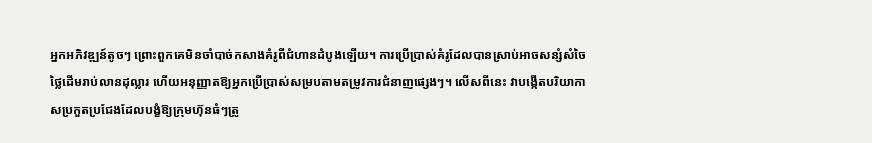អ្នកអភិវឌ្ឍន៍តូចៗ ព្រោះពួកគេមិនចាំបាច់កសាងគំរូពីជំហានដំបូងឡើយ។ ការប្រើប្រាស់គំរូដែលបានស្រាប់អាចសន្សំសំចៃថ្លៃដើមរាប់លានដុល្លារ ហើយអនុញ្ញាតឱ្យអ្នកប្រើប្រាស់សម្របតាមតម្រូវការជំនាញផ្សេងៗ។ លើសពីនេះ វាបង្កើតបរិយាកាសប្រកួតប្រជែងដែលបង្ខំឱ្យក្រុមហ៊ុនធំៗត្រូ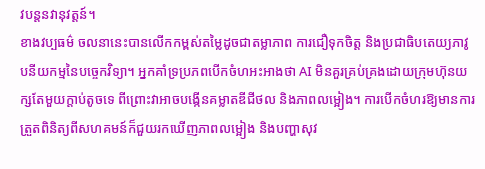វបន្តនវានុវត្តន៍។
ខាងវប្បធម៌ ចលនានេះបានលើកកម្ពស់តម្លៃដូចជាតម្លាភាព ការជឿទុកចិត្ត និងប្រជាធិបតេយ្យភាវូបនីយកម្មនៃបច្ចេកវិទ្យា។ អ្នកគាំទ្រប្រភពបើកចំហអះអាងថា AI មិនគួរគ្រប់គ្រងដោយក្រុមហ៊ុនយក្សតែមួយក្ដាប់តូចទេ ពីព្រោះវាអាចបង្កើនគម្លាតឌីជីថល និងភាពលម្អៀង។ ការបើកចំហរឱ្យមានការត្រួតពិនិត្យពីសហគមន៍ក៏ជួយរកឃើញភាពលម្អៀង និងបញ្ហាសុវ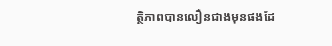ត្ថិភាពបានលឿនជាងមុនផងដែ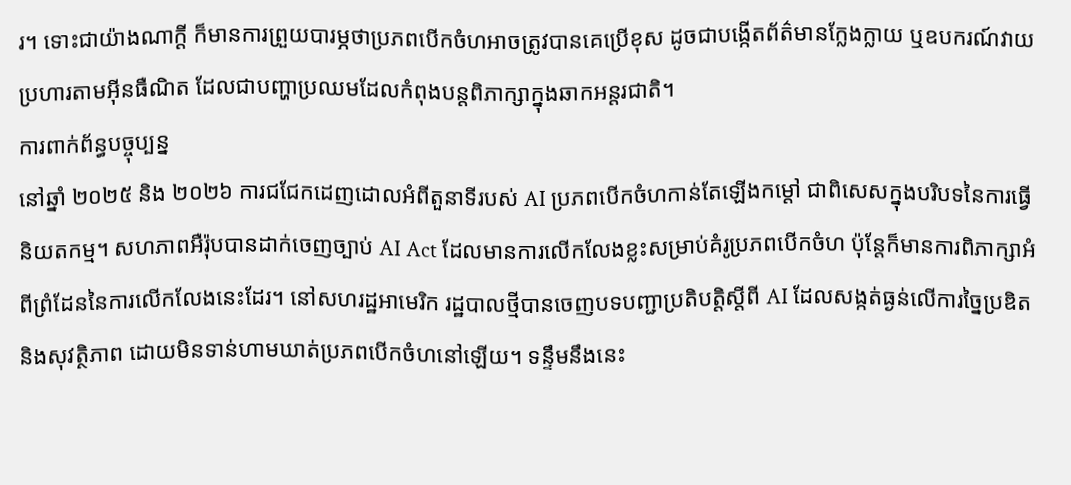រ។ ទោះជាយ៉ាងណាក្ដី ក៏មានការព្រួយបារម្ភថាប្រភពបើកចំហអាចត្រូវបានគេប្រើខុស ដូចជាបង្កើតព័ត៌មានក្លែងក្លាយ ឬឧបករណ៍វាយប្រហារតាមអ៊ីនធឺណិត ដែលជាបញ្ហាប្រឈមដែលកំពុងបន្តពិភាក្សាក្នុងឆាកអន្តរជាតិ។
ការពាក់ព័ន្ធបច្ចុប្បន្ន
នៅឆ្នាំ ២០២៥ និង ២០២៦ ការជជែកដេញដោលអំពីតួនាទីរបស់ AI ប្រភពបើកចំហកាន់តែឡើងកម្ដៅ ជាពិសេសក្នុងបរិបទនៃការធ្វើនិយតកម្ម។ សហភាពអឺរ៉ុបបានដាក់ចេញច្បាប់ AI Act ដែលមានការលើកលែងខ្លះសម្រាប់គំរូប្រភពបើកចំហ ប៉ុន្តែក៏មានការពិភាក្សាអំពីព្រំដែននៃការលើកលែងនេះដែរ។ នៅសហរដ្ឋអាមេរិក រដ្ឋបាលថ្មីបានចេញបទបញ្ជាប្រតិបត្តិស្តីពី AI ដែលសង្កត់ធ្ងន់លើការច្នៃប្រឌិត និងសុវត្ថិភាព ដោយមិនទាន់ហាមឃាត់ប្រភពបើកចំហនៅឡើយ។ ទន្ទឹមនឹងនេះ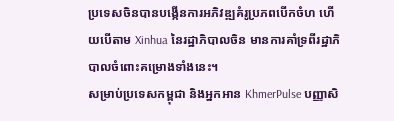ប្រទេសចិនបានបង្កើនការអភិវឌ្ឍគំរូប្រភពបើកចំហ ហើយបើតាម Xinhua នៃរដ្ឋាភិបាលចិន មានការគាំទ្រពីរដ្ឋាភិបាលចំពោះគម្រោងទាំងនេះ។
សម្រាប់ប្រទេសកម្ពុជា និងអ្នកអាន KhmerPulse បញ្ញាសិ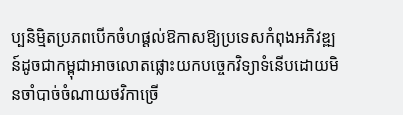ប្បនិម្មិតប្រភពបើកចំហផ្ដល់ឱកាសឱ្យប្រទេសកំពុងអភិវឌ្ឍន៍ដូចជាកម្ពុជាអាចលោតផ្លោះយកបច្ចេកវិទ្យាទំនើបដោយមិនចាំបាច់ចំណាយថវិកាច្រើ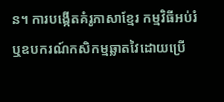ន។ ការបង្កើតគំរូភាសាខ្មែរ កម្មវិធីអប់រំ ឬឧបករណ៍កសិកម្មឆ្លាតវៃដោយប្រើ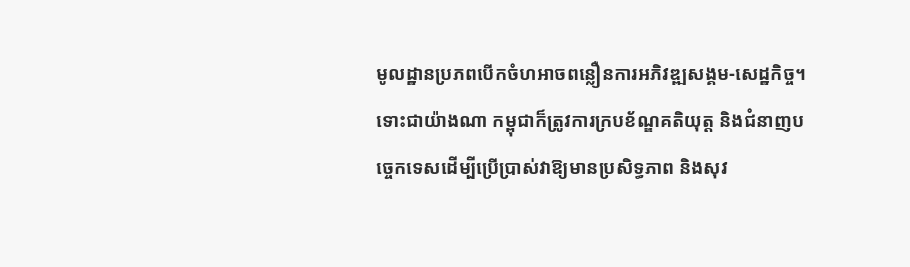មូលដ្ឋានប្រភពបើកចំហអាចពន្លឿនការអភិវឌ្ឍសង្គម-សេដ្ឋកិច្ច។ ទោះជាយ៉ាងណា កម្ពុជាក៏ត្រូវការក្របខ័ណ្ឌគតិយុត្ត និងជំនាញបច្ចេកទេសដើម្បីប្រើប្រាស់វាឱ្យមានប្រសិទ្ធភាព និងសុវ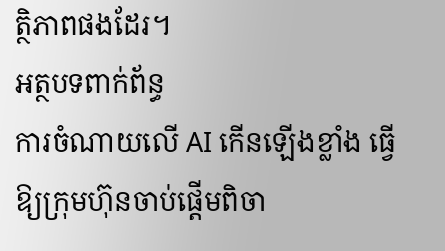ត្ថិភាពផងដែរ។
អត្ថបទពាក់ព័ន្ធ
ការចំណាយលើ AI កើនឡើងខ្លាំង ធ្វើឱ្យក្រុមហ៊ុនចាប់ផ្តើមពិចា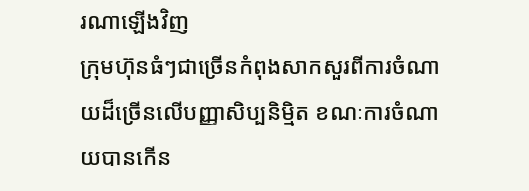រណាឡើងវិញ
ក្រុមហ៊ុនធំៗជាច្រើនកំពុងសាកសួរពីការចំណាយដ៏ច្រើនលើបញ្ញាសិប្បនិម្មិត ខណៈការចំណាយបានកើន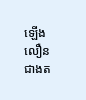ឡើងលឿនជាងត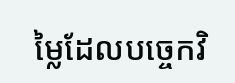ម្លៃដែលបច្ចេកវិ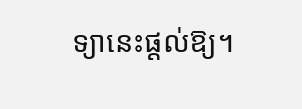ទ្យានេះផ្តល់ឱ្យ។